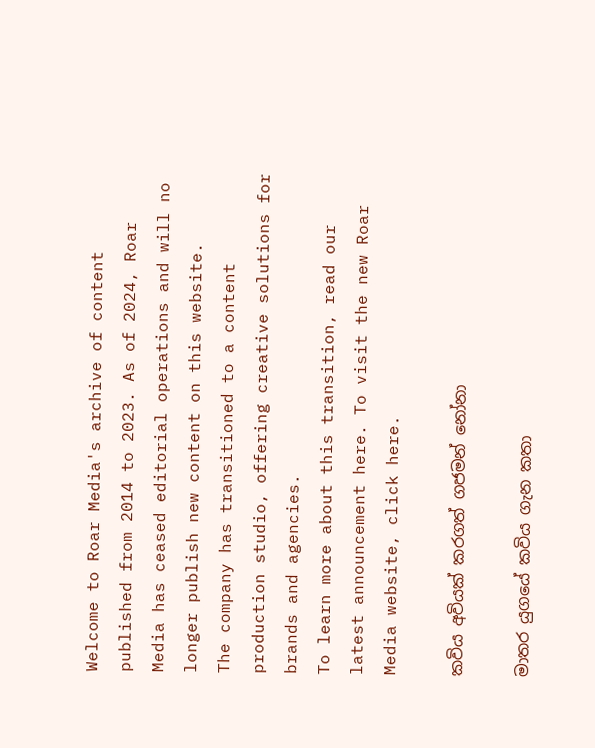Welcome to Roar Media's archive of content published from 2014 to 2023. As of 2024, Roar Media has ceased editorial operations and will no longer publish new content on this website.
The company has transitioned to a content production studio, offering creative solutions for brands and agencies.
To learn more about this transition, read our latest announcement here. To visit the new Roar Media website, click here.

කවිය අවියක් කරගත් ගජමන් නෝනා

මාතර යුගයේ කවිය ගැන කතා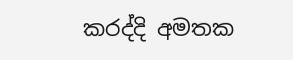කරද්දි අමතක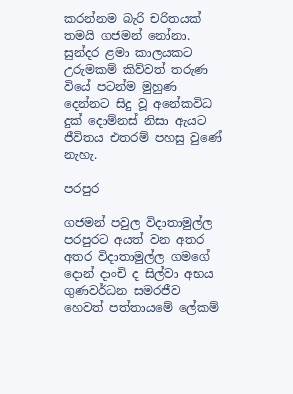කරන්නම බැරි චරිතයක් තමයි ගජමන් නෝනා. සුන්දර ළමා කාලයකට උරුමකම් කිව්වත් තරුණ වියේ පටන්ම මුහුණ දෙන්නට සිදු වූ අනේකවිධ දුක් දොම්නස් නිසා ඇයට ජීවිතය එතරම් පහසු වුණේ නැහැ.

පරපුර

ගජමන් පවුල විදාතාමුල්ල පරපුරට අයත් වන අතර අතර විදාතාමුල්ල ගමගේ දොන් දාංචි ද සිල්වා අභය ගුණවර්ධන සමරජීව හෙවත් පත්තායමේ ලේකම්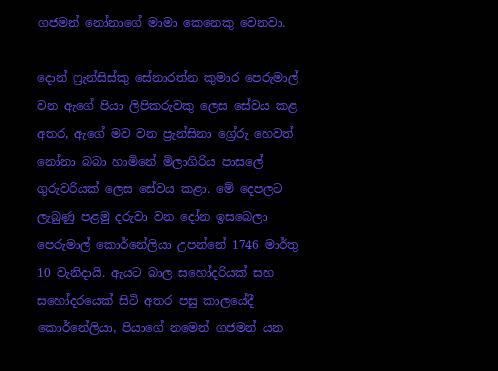ගජමන් නෝනාගේ මාමා කෙනෙකු වෙනවා.

දොන් ෆ්‍රැන්සිස්කු සේනාරත්න කුමාර පෙරුමාල් වන ඇගේ පියා ලිපිකරුවකු ලෙස සේවය කළ අතර, ඇගේ මව වන ප්‍රැන්සිනා ග්‍රේරු හෙවත් නෝනා බබා හාමිනේ මිලාගිරිය පාසලේ ගුරුවරියක්‌ ලෙස සේවය කළා. මේ දෙපලට ලැබුණු පළමු දරුවා වන දෝන ඉසබෙලා පෙරුමාල් කොර්නේලියා උපන්නේ 1746 මාර්තු 10 වැනිදායි. ඇයට බාල සහෝදරියක් සහ සහෝදරයෙක් සිටි අතර පසු කාලයේදී කොර්නේලියා, පියාගේ නමෙන් ගජමන් යන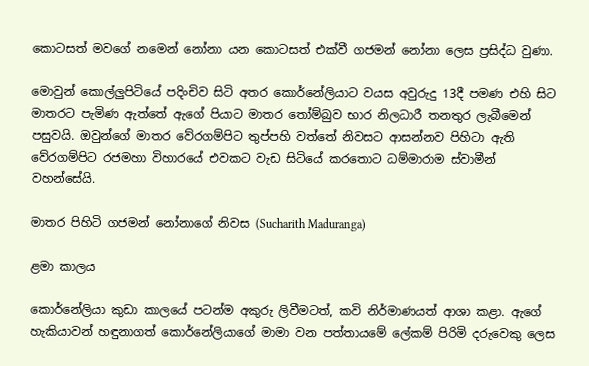කොටසත් මවගේ නමෙන් නෝනා යන කොටසත් එක්වී ගජමන් නෝනා ලෙස ප්‍රසිද්ධ වුණා.

මොවුන් කොල්ලුපිටියේ පදිංචිව සිටි අතර කොර්නේලියාට වයස අවුරුදු 13දී පමණ එහි සිට මාතරට පැමිණ ඇත්තේ ඇගේ පියාට මාතර තෝම්බුව භාර නිලධාරී තනතුර ලැබීමෙන් පසුවයි. ඔවුන්ගේ මාතර වේරගම්පිට තුප්පහි වත්තේ නිවසට ආසන්නව පිහිටා ඇති වේරගම්පිට රජමහා විහාරයේ එවකට වැඩ සිටියේ කරතොට ධම්මාරාම ස්වාමීන් වහන්සේයි.

මාතර පිහිටි ගජමන් නෝනාගේ නිවස (Sucharith Maduranga)

ළමා කාලය

කොර්නේලියා කුඩා කාලයේ පටන්ම අකුරු ලිවීමටත්, කවි නිර්මාණයත් ආශා කළා. ඇගේ හැකියාවන් හඳුනාගත් කොර්නේලියාගේ මාමා වන පත්තායමේ ලේකම් පිරිමි දරුවෙකු ලෙස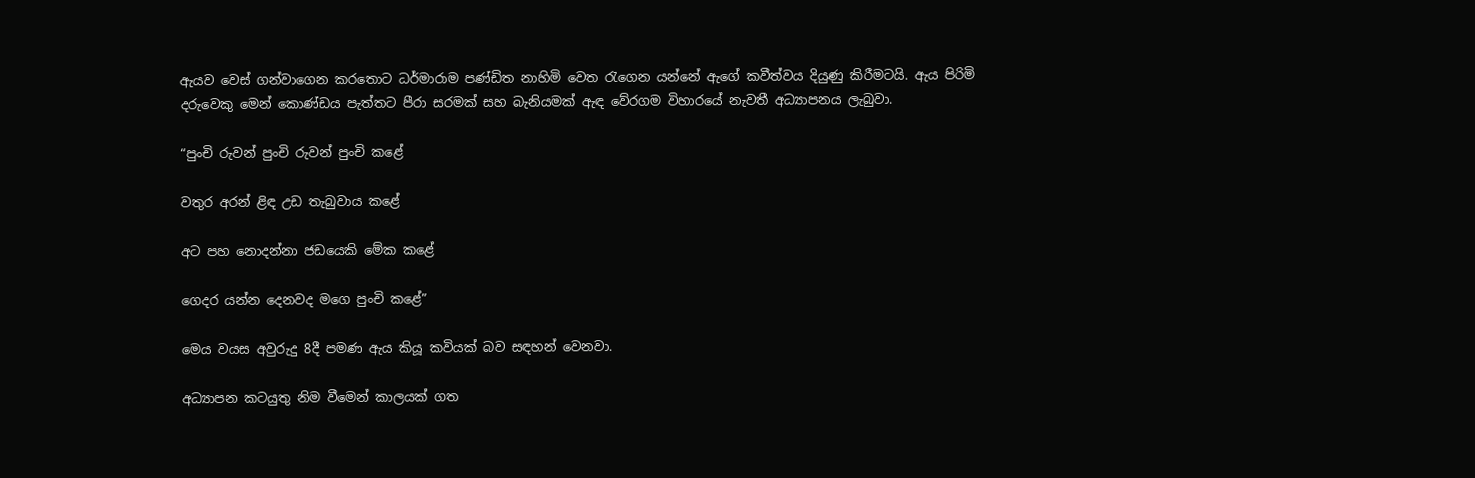ඇයව වෙස් ගන්වාගෙන කරතොට ධර්මාරාම පණ්ඩිත නාහිමි වෙත රැගෙන යන්නේ ඇගේ කවීත්වය දියුණු කිරීමටයි. ඇය පිරිමි දරුවෙකු මෙන් කොණ්ඩය පැත්තට පීරා සරමක් සහ බැනියමක් ඇඳ වේරගම විහාරයේ නැවතී අධ්‍යාපනය ලැබුවා.

“පුංචි රුවන් පුංචි රුවන් පුංචි කළේ

වතුර අරන් ළිඳ උඩ තැබුවාය කළේ

අට පහ නොදන්නා ජඩයෙකි මේක කළේ

ගෙදර යන්න දෙනවද මගෙ පුංචි කළේ”

මෙය වයස අවුරුදු 8දී පමණ ඇය කියූ කවියක් බව සඳහන් වෙනවා.

අධ්‍යාපන කටයුතු නිම වීමෙන් කාලයක් ගත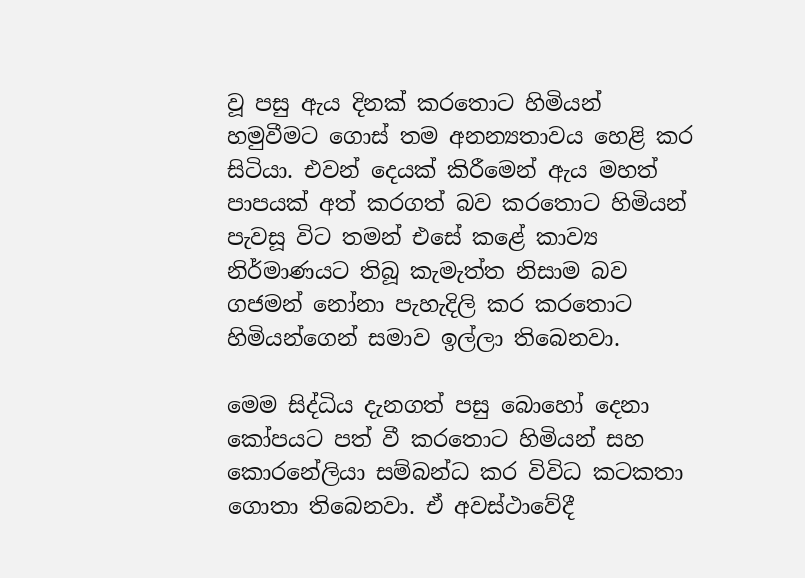වූ පසු ඇය දිනක් කරතොට හිමියන් හමුවීමට ගොස් තම අනන්‍යතාවය හෙළි කර සිටියා. එවන් දෙයක් කිරීමෙන් ඇය මහත් පාපයක් අත් කරගත් බව කරතොට හිමියන් පැවසූ විට තමන් එසේ කළේ කාව්‍ය නිර්මාණයට තිබූ කැමැත්ත නිසාම බව ගජමන් නෝනා පැහැදිලි කර කරතොට හිමියන්ගෙන් සමාව ඉල්ලා තිබෙනවා.

මෙම සිද්ධිය දැනගත් පසු බොහෝ දෙනා කෝපයට පත් වී කරතොට හිමියන් සහ කොරනේලියා සම්බන්ධ කර විවිධ කටකතා ගොතා තිබෙනවා. ඒ අවස්ථාවේදී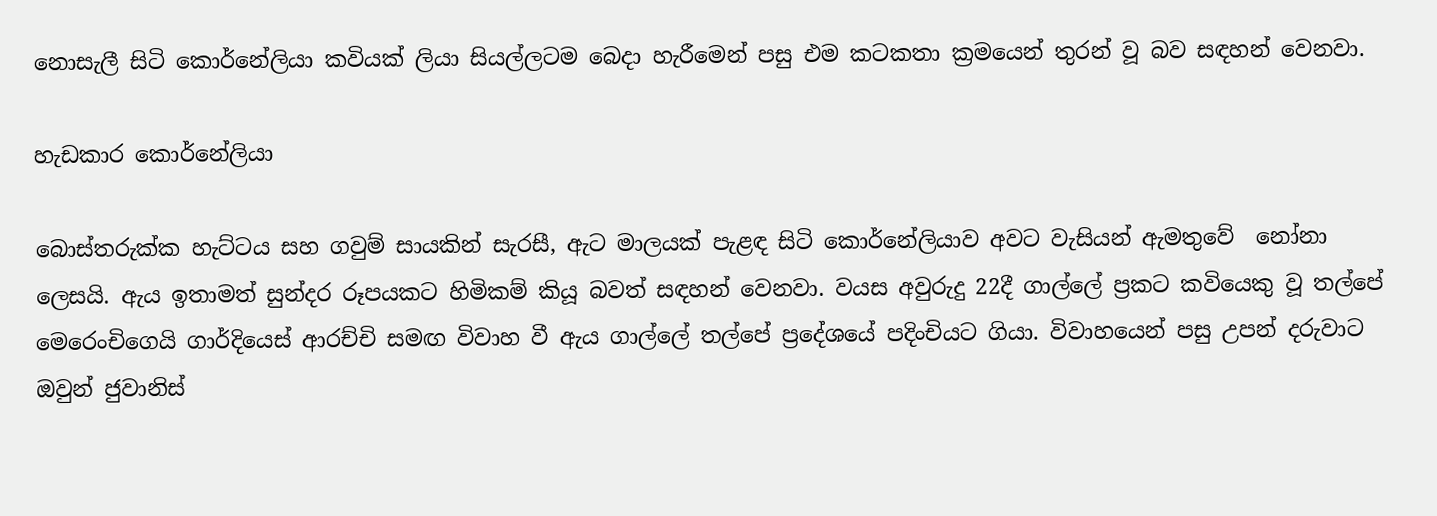නොසැලී සිටි කොර්නේලියා කවියක් ලියා සියල්ලටම බෙදා හැරීමෙන් පසු එම කටකතා ක්‍රමයෙන් තුරන් වූ බව සඳහන් වෙනවා.

හැඩකාර කොර්නේලියා‍

බොස්තරුක්ක හැට්ටය සහ ගවුම් සායකින් සැරසී, ඇට මාලයක් පැළඳ සිටි කොර්නේලියාව අවට වැසියන් ඇමතුවේ  නෝනා ලෙසයි. ඇය ඉතාමත් සුන්දර රූපයකට හිමිකම් කියූ බවත් සඳහන් වෙනවා. වයස අවුරුදු 22දී ගාල්ලේ ප්‍රකට කවියෙකු වූ තල්පේ මෙරෙංචිගෙයි ගාර්දියෙස් ආරච්චි සමඟ විවාහ වී ඇය ගාල්ලේ තල්පේ ප්‍රදේශයේ පදිංචියට ගියා. විවාහයෙන් පසු උපන් දරුවාට ඔවුන් ජුවානිස්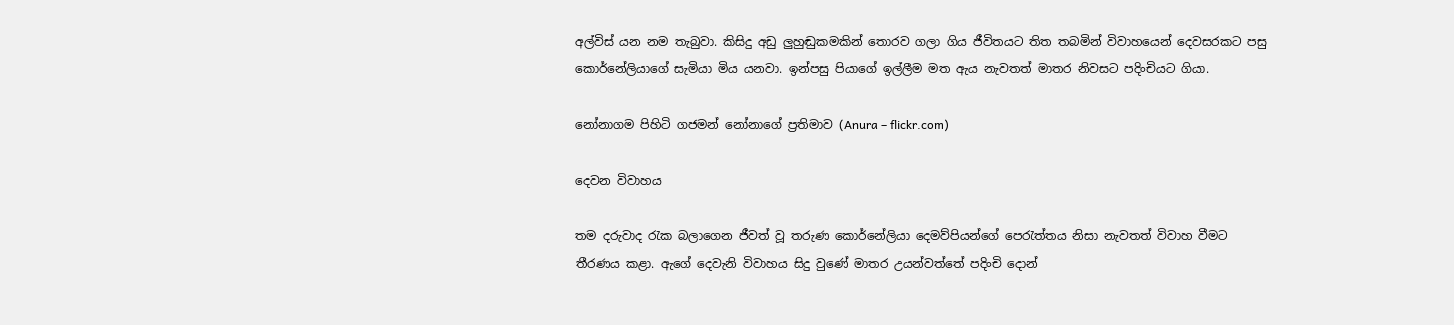අල්විස් යන නම තැබුවා. කිසිදු අඩු ලුහුඬුකමකින් තොරව ගලා ගිය ජීවිතයට තිත තබමින් විවාහයෙන් දෙවසරකට පසු කොර්නේලියාගේ සැමියා මිය යනවා. ඉන්පසු පියාගේ ඉල්ලීම මත ඇය නැවතත් මාතර නිවසට පදිංචියට ගියා.

නෝනාගම පිහිටි ගජමන් නෝනාගේ ප්‍රතිමාව (Anura – flickr.com)

දෙවන විවාහය

තම දරුවාද රැක බලාගෙන ජීවත් වූ තරුණ කොර්නේලියා දෙමව්පියන්ගේ පෙරැත්තය නිසා නැවතත් විවාහ වීමට තීරණය කළා. ඇගේ දෙවැනි විවාහය සිදු වුණේ මාතර උයන්වත්තේ පදිංචි දොන්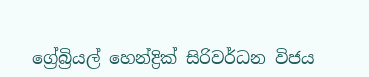ග්‍රේබ්‍රියල් හෙන්ද්‍රික්‌ සිරිවර්ධන විජය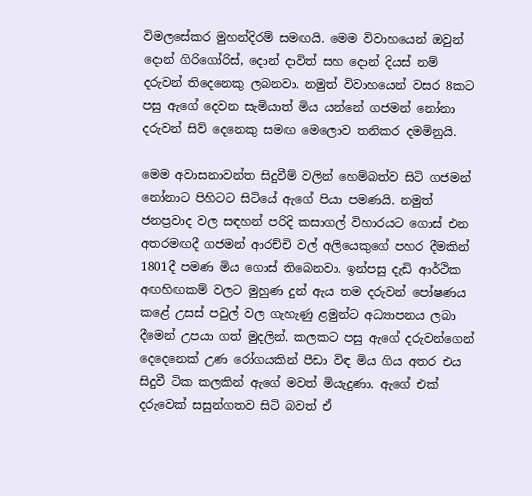විමලසේකර මුහන්දිරම් සමඟයි. මෙම විවාහයෙන් ඔවුන් දොන් ගිරිගෝරිස්, දොන් දාවිත් සහ දොන් දියස් නම් දරුවන් තිදෙනෙකු ලබනවා. නමුත් විවාහයෙන් වසර 8කට පසු ඇගේ දෙවන සැමියාත් මිය යන්නේ ගජමන් නෝනා දරුවන් සිව් දෙනෙකු සමඟ මෙලොව තනිකර දමමිනුයි.

මෙම අවාසනාවන්ත සිදුවීම් වලින් හෙම්බත්ව සිටි ගජමන් නෝනාට පිහිටට සිටියේ ඇගේ පියා පමණයි. නමුත් ජනප්‍රවාද වල සඳහන් පරිදි කසාගල් විහාරයට ගොස් එන අතරමඟදී ගජමන් ආරච්චි වල් අලියෙකුගේ පහර දීමකින් 1801දී පමණ මිය ගොස් තිබෙනවා. ඉන්පසු දැඩි ආර්ථික අඟහිඟකම් වලට මුහුණ දුන් ඇය තම දරුවන් පෝෂණය කළේ උසස් පවුල් වල ගැහැණු ළමුන්ට අධ්‍යාපනය ලබා දීමෙන් උපයා ගත් මුදලින්. කලකට පසු ඇගේ දරුවන්ගෙන් දෙදෙනෙක් උණ රෝගයකින් පීඩා විඳ මිය ගිය අතර එය සිදුවී ටික කලකින් ඇගේ මවත් මියැදුණා. ඇගේ එක් දරුවෙක් සසුන්ගතව සිටි බවත් ඒ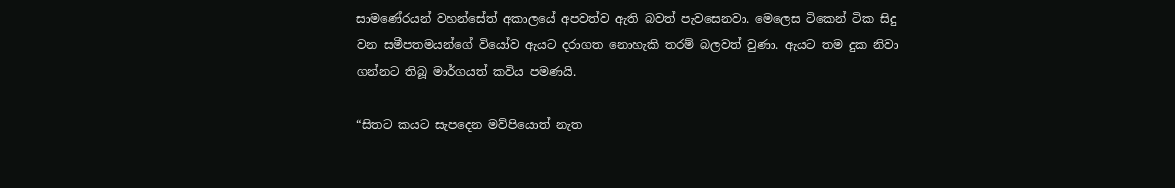සාමණේරයන් වහන්සේත් අකාලයේ අපවත්ව ඇති බවත් පැවසෙනවා. මෙලෙස ටිකෙන් ටික සිදු වන සමීපතමයන්ගේ වියෝව ඇයට දරාගත නොහැකි තරම් බලවත් වුණා. ඇයට තම දුක නිවා ගන්නට තිබූ මාර්ගයත් කවිය පමණයි.

“සිතට කයට සැපදෙන මව්පියොත් නැත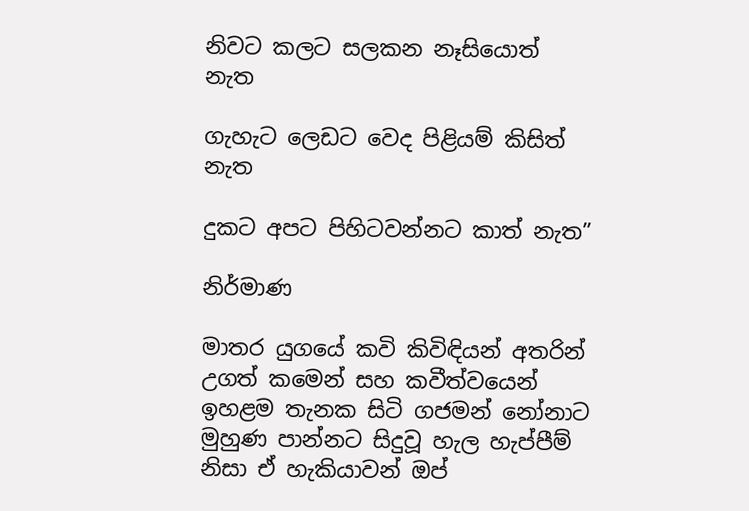නිවට කලට සලකන නෑසියොත් නැත

ගැහැට ලෙඩට වෙද පිළියම් කිසිත් නැත

දුකට අපට පිහිටවන්නට කාත් නැත”

නිර්මාණ

මාතර යුගයේ කවි කිවිඳියන් අතරින් උගත් කමෙන් සහ කවීත්වයෙන් ඉහළම තැනක සිටි ගජමන් නෝනාට මුහුණ පාන්නට සිදුවූ හැල හැප්පීම් නිසා ඒ හැකියාවන් ඔප්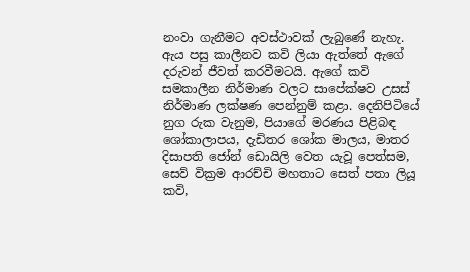නංවා ගැනීමට අවස්ථාවක් ලැබුණේ නැහැ. ඇය පසු කාලීනව කවි ලියා ඇත්තේ ඇගේ දරුවන් ජීවත් කරවීමටයි. ඇගේ කවි සමකාලීන නිර්මාණ වලට සාපේක්ෂව උසස් නිර්මාණ ලක්ෂණ පෙන්නුම් කළා. දෙනිපිටියේ නුග රුක වැනුම, පියාගේ මරණය පිළිබඳ ශෝකාලාපය, දැඩිතර ශෝක මාලය, මාතර දිසාපති ජෝන් ඩොයිලි වෙත යැවූ පෙත්සම, සෙව් වික්‍රම ආරච්චි මහතාට සෙත් පතා ලියූ කවි,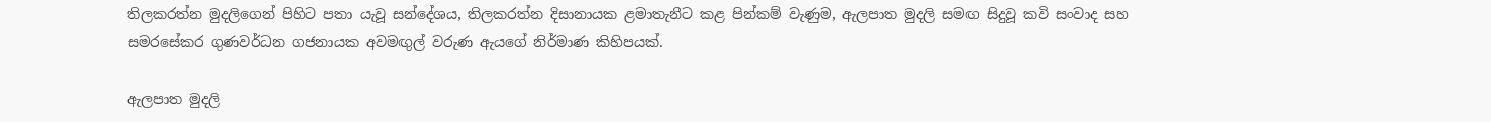තිලකරත්න මුදලිගෙන් පිහිට පතා යැවූ සන්දේශය, තිලකරත්න දිසානායක ළමාතැනීට කළ පින්කම් වැණුම, ඇලපාත මුදලි සමඟ සිදුවූ කවි සංවාද සහ සමරසේකර ගුණවර්ධන ගජනායක අවමඟුල් වරුණ ඇයගේ නිර්මාණ කිහිපයක්.

ඇලපාත මුදලි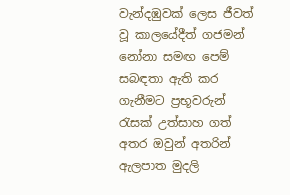වැන්දඹුවක් ලෙස ජීවත් වූ කාලයේදීත් ගජමන් නෝනා සමඟ පෙම් සබඳතා ඇති කර ගැනීමට ප්‍රභූවරුන් රැසක් උත්සාහ ගත් අතර ඔවුන් අතරින් ඇලපාත මුදලි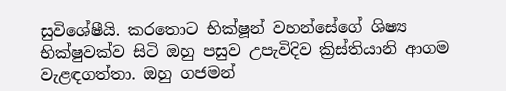සුවිශේෂීයි. කරතොට භික්ෂූන් වහන්සේගේ ශිෂ්‍ය භික්ෂුවක්ව සිටි ඔහු පසුව උපැවිදිව ක්‍රිස්තියානි ආගම වැළඳගත්තා. ඔහු ගජමන්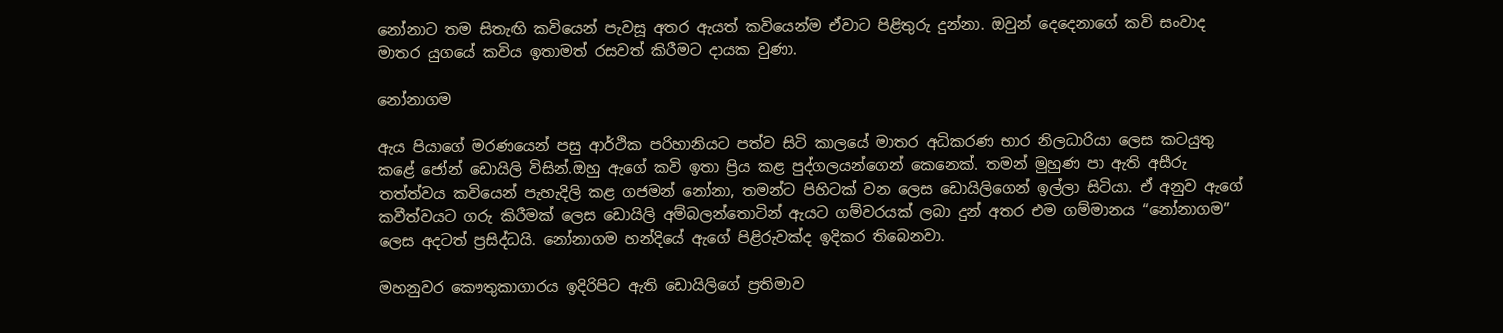නෝනාට තම සිතැඟි කවියෙන් පැවසූ අතර ඇයත් කවියෙන්ම ඒවාට පිළිතුරු දුන්නා. ඔවුන් දෙදෙනාගේ කවි සංවාද මාතර යුගයේ කවිය ඉතාමත් රසවත් කිරීමට දායක වුණා.

නෝනාගම

ඇය පියාගේ මරණයෙන් පසු ආර්ථික පරිහානියට පත්ව සිටි කාලයේ මාතර අධිකරණ භාර නිලධාරියා ලෙස කටයුතු කළේ ජෝන් ඩොයිලි විසින්.ඔහු ඇගේ කවි ඉතා ප්‍රිය කළ පුද්ගලයන්ගෙන් කෙනෙක්. තමන් මුහුණ පා ඇති අසීරු තත්ත්වය කවියෙන් පැහැදිලි කළ ගජමන් නෝනා, තමන්ට පිහිටක් වන ලෙස ඩොයිලිගෙන් ඉල්ලා සිටියා. ඒ අනුව ඇගේ කවීත්වයට ගරු කිරීමක් ලෙස ඩොයිලි අම්බලන්තොටින් ඇයට ගම්වරයක්‌ ලබා දුන් අතර එම ගම්මානය “නෝනාගම” ලෙස අදටත් ප්‍රසිද්ධයි. නෝනාගම හන්දියේ ඇගේ පිළිරුවක්ද ඉදිකර තිබෙනවා.

මහනුවර කෞතුකාගාරය ඉදිරිපිට ඇති ඩොයිලිගේ ප්‍රතිමාව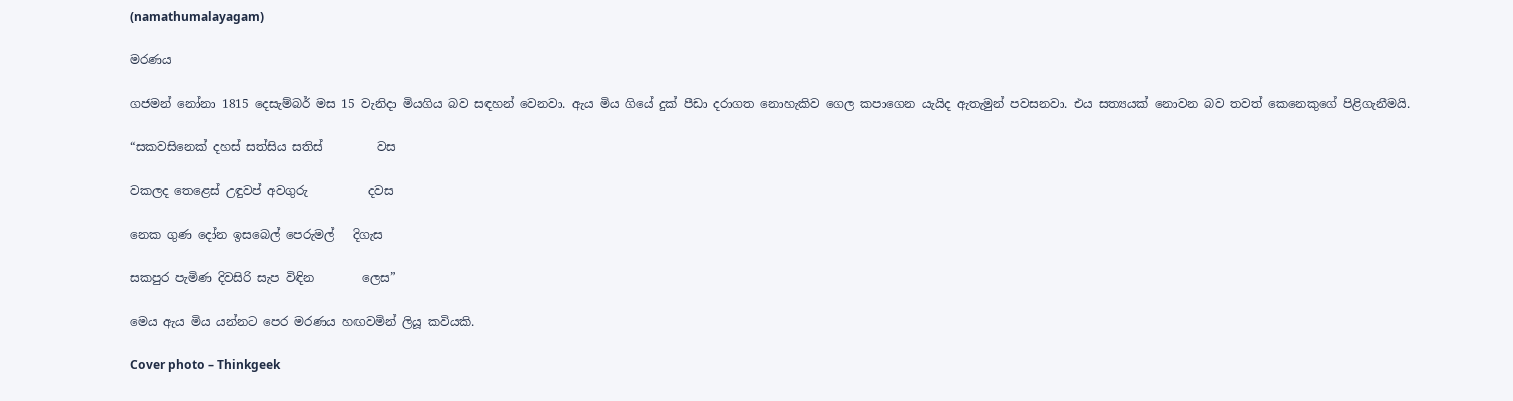(namathumalayagam)

මරණය

ගජමන් නෝනා 1815 දෙසැම්බර් මස 15 වැනිදා මියගිය බව සඳහන් වෙනවා. ඇය මිය ගියේ දුක් පීඩා දරාගත නොහැකිව ගෙල කපාගෙන යැයිද ඇතැමුන් පවසනවා. එය සත්‍යයක් නොවන බව තවත් කෙනෙකුගේ පිළිගැනීමයි.

“සකවසිනෙක් දහස් සත්සිය සතිස්         වස

වකලද තෙළෙස් උඳුවප් අවගුරු          දවස

නෙක ගුණ දෝන ඉසබෙල් පෙරුමල්   දිගැස

සකපුර පැමිණ දිවසිරි සැප විඳින        ලෙස”

මෙය ඇය මිය යන්නට පෙර මරණය හඟවමින් ලියූ කවියකි.

Cover photo – Thinkgeek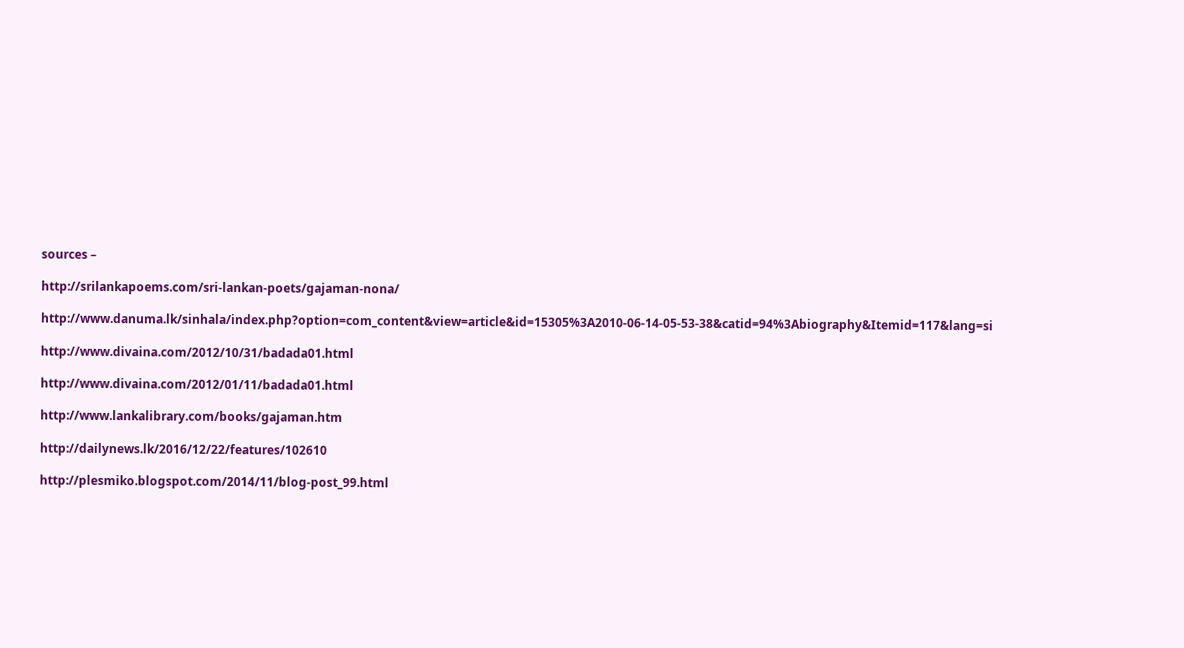sources –

http://srilankapoems.com/sri-lankan-poets/gajaman-nona/

http://www.danuma.lk/sinhala/index.php?option=com_content&view=article&id=15305%3A2010-06-14-05-53-38&catid=94%3Abiography&Itemid=117&lang=si

http://www.divaina.com/2012/10/31/badada01.html

http://www.divaina.com/2012/01/11/badada01.html

http://www.lankalibrary.com/books/gajaman.htm

http://dailynews.lk/2016/12/22/features/102610

http://plesmiko.blogspot.com/2014/11/blog-post_99.html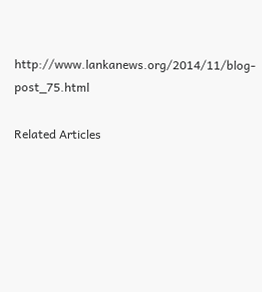http://www.lankanews.org/2014/11/blog-post_75.html

Related Articles